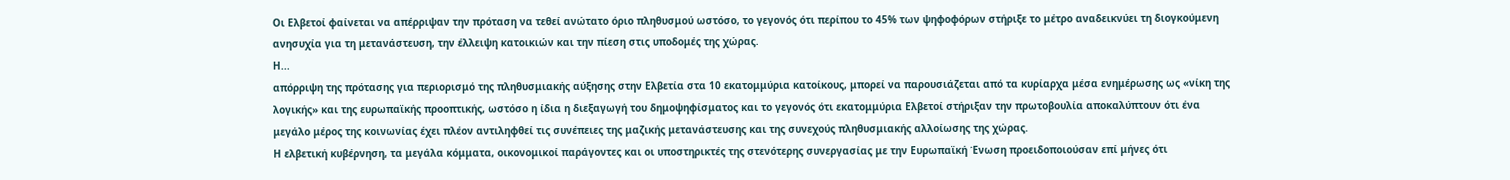Οι Ελβετοί φαίνεται να απέρριψαν την πρόταση να τεθεί ανώτατο όριο πληθυσμού ωστόσο, το γεγονός ότι περίπου το 45% των ψηφοφόρων στήριξε το μέτρο αναδεικνύει τη διογκούμενη ανησυχία για τη μετανάστευση, την έλλειψη κατοικιών και την πίεση στις υποδομές της χώρας.
Η...
απόρριψη της πρότασης για περιορισμό της πληθυσμιακής αύξησης στην Ελβετία στα 10 εκατομμύρια κατοίκους, μπορεί να παρουσιάζεται από τα κυρίαρχα μέσα ενημέρωσης ως «νίκη της λογικής» και της ευρωπαϊκής προοπτικής, ωστόσο η ίδια η διεξαγωγή του δημοψηφίσματος και το γεγονός ότι εκατομμύρια Ελβετοί στήριξαν την πρωτοβουλία αποκαλύπτουν ότι ένα μεγάλο μέρος της κοινωνίας έχει πλέον αντιληφθεί τις συνέπειες της μαζικής μετανάστευσης και της συνεχούς πληθυσμιακής αλλοίωσης της χώρας.
Η ελβετική κυβέρνηση, τα μεγάλα κόμματα, οικονομικοί παράγοντες και οι υποστηρικτές της στενότερης συνεργασίας με την Ευρωπαϊκή Ένωση προειδοποιούσαν επί μήνες ότι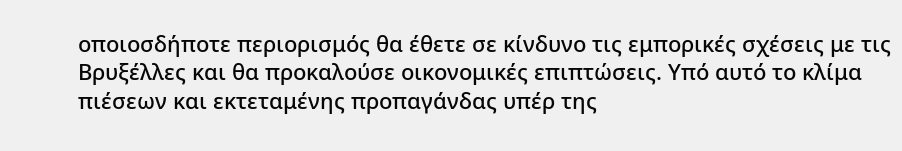οποιοσδήποτε περιορισμός θα έθετε σε κίνδυνο τις εμπορικές σχέσεις με τις Βρυξέλλες και θα προκαλούσε οικονομικές επιπτώσεις. Υπό αυτό το κλίμα πιέσεων και εκτεταμένης προπαγάνδας υπέρ της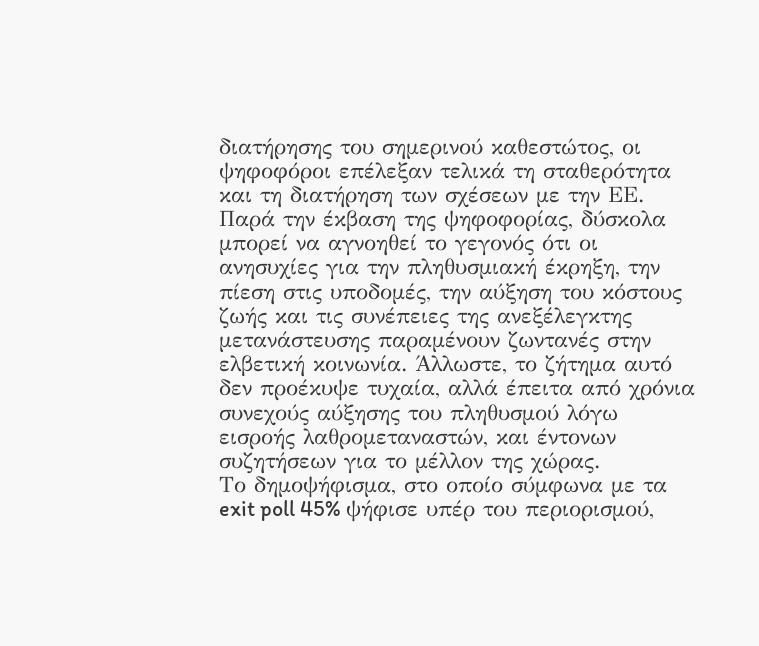διατήρησης του σημερινού καθεστώτος, οι ψηφοφόροι επέλεξαν τελικά τη σταθερότητα και τη διατήρηση των σχέσεων με την ΕΕ.
Παρά την έκβαση της ψηφοφορίας, δύσκολα μπορεί να αγνοηθεί το γεγονός ότι οι ανησυχίες για την πληθυσμιακή έκρηξη, την πίεση στις υποδομές, την αύξηση του κόστους ζωής και τις συνέπειες της ανεξέλεγκτης μετανάστευσης παραμένουν ζωντανές στην ελβετική κοινωνία. Άλλωστε, το ζήτημα αυτό δεν προέκυψε τυχαία, αλλά έπειτα από χρόνια συνεχούς αύξησης του πληθυσμού λόγω εισροής λαθρομεταναστών, και έντονων συζητήσεων για το μέλλον της χώρας.
Το δημοψήφισμα, στο οποίο σύμφωνα με τα exit poll 45% ψήφισε υπέρ του περιορισμού,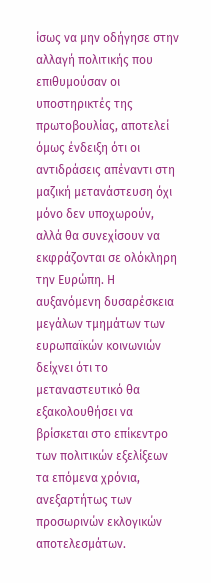ίσως να μην οδήγησε στην αλλαγή πολιτικής που επιθυμούσαν οι υποστηρικτές της πρωτοβουλίας, αποτελεί όμως ένδειξη ότι οι αντιδράσεις απέναντι στη μαζική μετανάστευση όχι μόνο δεν υποχωρούν, αλλά θα συνεχίσουν να εκφράζονται σε ολόκληρη την Ευρώπη. Η αυξανόμενη δυσαρέσκεια μεγάλων τμημάτων των ευρωπαϊκών κοινωνιών δείχνει ότι το μεταναστευτικό θα εξακολουθήσει να βρίσκεται στο επίκεντρο των πολιτικών εξελίξεων τα επόμενα χρόνια, ανεξαρτήτως των προσωρινών εκλογικών αποτελεσμάτων.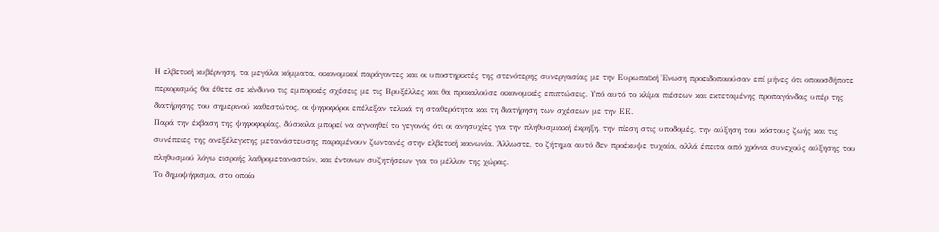Η ελβετική κυβέρνηση, τα μεγάλα κόμματα, οικονομικοί παράγοντες και οι υποστηρικτές της στενότερης συνεργασίας με την Ευρωπαϊκή Ένωση προειδοποιούσαν επί μήνες ότι οποιοσδήποτε περιορισμός θα έθετε σε κίνδυνο τις εμπορικές σχέσεις με τις Βρυξέλλες και θα προκαλούσε οικονομικές επιπτώσεις. Υπό αυτό το κλίμα πιέσεων και εκτεταμένης προπαγάνδας υπέρ της διατήρησης του σημερινού καθεστώτος, οι ψηφοφόροι επέλεξαν τελικά τη σταθερότητα και τη διατήρηση των σχέσεων με την ΕΕ.
Παρά την έκβαση της ψηφοφορίας, δύσκολα μπορεί να αγνοηθεί το γεγονός ότι οι ανησυχίες για την πληθυσμιακή έκρηξη, την πίεση στις υποδομές, την αύξηση του κόστους ζωής και τις συνέπειες της ανεξέλεγκτης μετανάστευσης παραμένουν ζωντανές στην ελβετική κοινωνία. Άλλωστε, το ζήτημα αυτό δεν προέκυψε τυχαία, αλλά έπειτα από χρόνια συνεχούς αύξησης του πληθυσμού λόγω εισροής λαθρομεταναστών, και έντονων συζητήσεων για το μέλλον της χώρας.
Το δημοψήφισμα, στο οποίο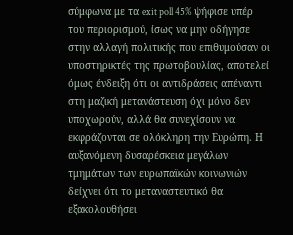σύμφωνα με τα exit poll 45% ψήφισε υπέρ του περιορισμού, ίσως να μην οδήγησε στην αλλαγή πολιτικής που επιθυμούσαν οι υποστηρικτές της πρωτοβουλίας, αποτελεί όμως ένδειξη ότι οι αντιδράσεις απέναντι στη μαζική μετανάστευση όχι μόνο δεν υποχωρούν, αλλά θα συνεχίσουν να εκφράζονται σε ολόκληρη την Ευρώπη. Η αυξανόμενη δυσαρέσκεια μεγάλων τμημάτων των ευρωπαϊκών κοινωνιών δείχνει ότι το μεταναστευτικό θα εξακολουθήσει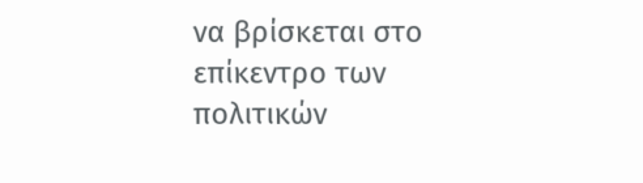να βρίσκεται στο επίκεντρο των πολιτικών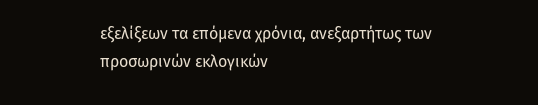εξελίξεων τα επόμενα χρόνια, ανεξαρτήτως των προσωρινών εκλογικών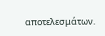αποτελεσμάτων.